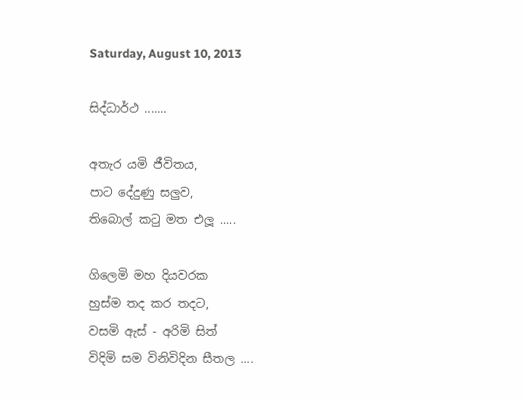Saturday, August 10, 2013

සිද්ධාර්ථ .......

අතැර යමි ජීවිතය,
පාට දේදුණු සලුව,
තිබොල් කටු මත එලූ .....

ගිලෙමි මහ දියවරක
හුස්ම තද කර තදට,
වසමි ඇස් - අරිමි සිත්
විදිමි සම විනිවිදින සීතල ....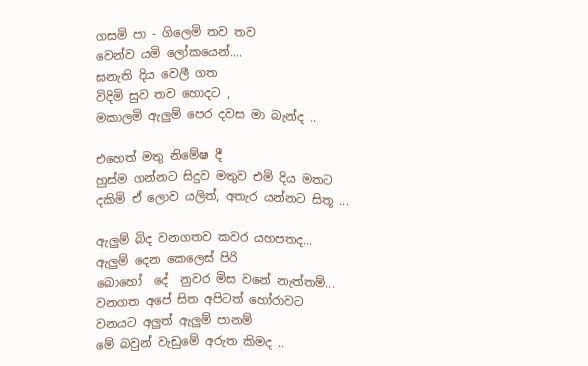ගසමි පා - ගිලෙමි තව තව
වෙන්ව යමි ලෝකයෙන්....
ඝනැති දිය වෙලී ගත
විදිමි සුව තව හොදට ,
මකාලමි ඇලුම් පෙර දවස මා බැන්ද ..

එහෙත් මතු නිමේෂ දී
හුස්ම ගන්නට සිදුව මතුව එමි දිය මතට
දකිමි ඒ ලොව යලිත්, අතැර යන්නට සිතූ ...

ඇලුම් බිද වනගතව කවර යහපතද...
ඇලුම් දෙන කෙලෙස් පිරි
බොහෝ  දේ  නුවර මිස වනේ නැත්තම්...
වනගත අපේ සිත අපිටත් හෝරාවට
වනයට අලුත් ඇලුම් පානම්
මේ බවුන් වැඩුමේ අරුත කිමද ..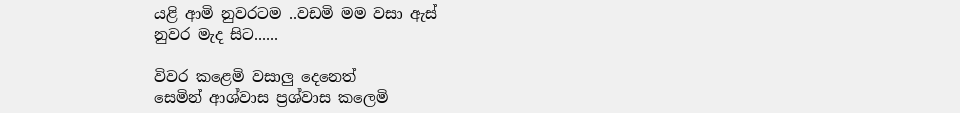යළි ආමි නුවරටම ..වඩමි මම වසා ඇස්
නුවර මැද සිට......

විවර කළෙමි වසාලු දෙනෙත්
සෙමින් ආශ්වාස ප්‍රශ්වාස කලෙමි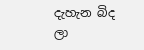දැහැන බිද ලා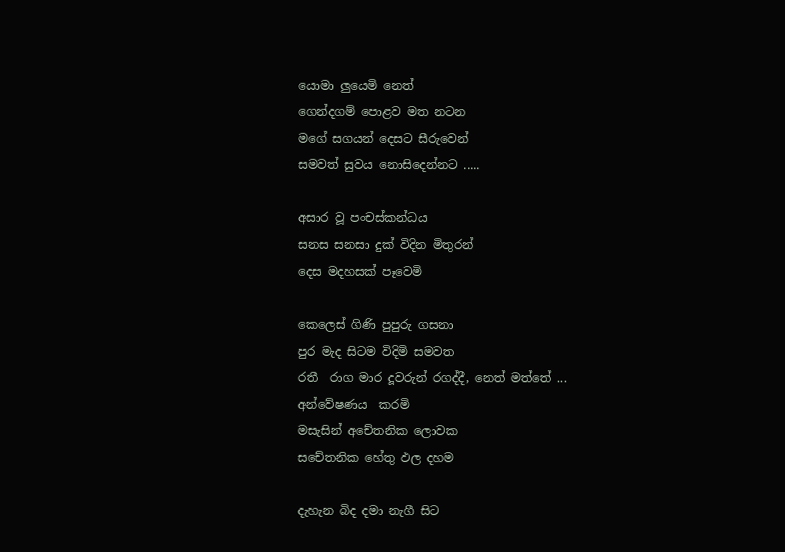යොමා ලුයෙමි නෙත්
ගෙන්දගම් පොළව මත නටන
මගේ සගයන් දෙසට සීරුවෙන්
සමවත් සුවය නොසිදෙන්නට .....

අසාර වූ පංචස්කන්ධය
සනස සනසා දුක් විදින මිතුරන්
දෙස මදහසක් පෑවෙමි

කෙලෙස් ගිණි පුපුරු ගසනා
පුර මැද සිටම විදිමි සමවත
රතී  රාග මාර දූවරුන් රගද්දී, නෙත් මත්තේ ...
අන්වේෂණය  කරමි
මසැසින් අචේතනික ලොවක
සචේතනික හේතු ඵල දහම

දැහැන බිද දමා නැගී සිට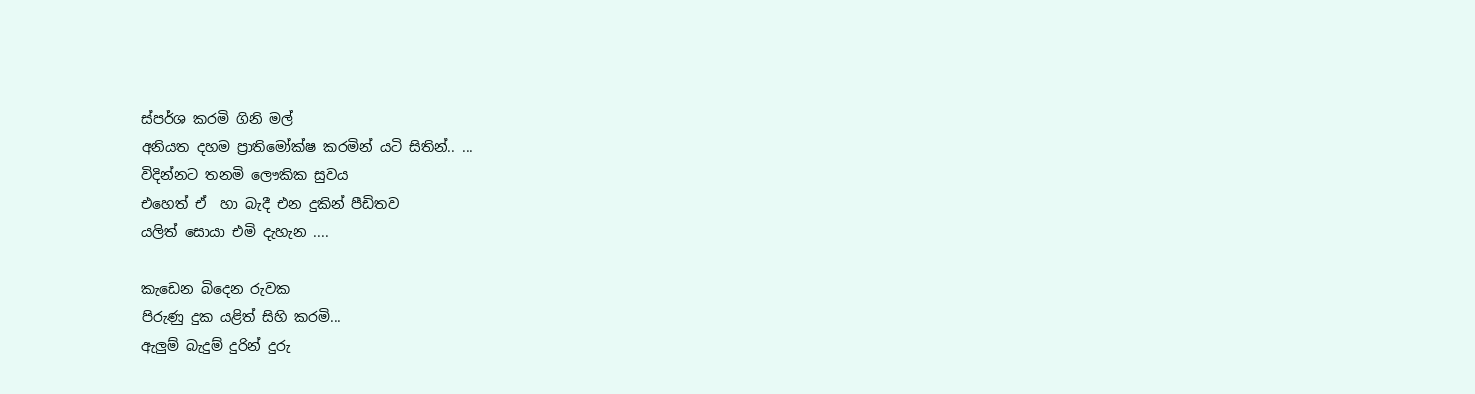ස්පර්ශ කරමි ගිනි මල්
අනියත දහම ප්‍රාතිමෝක්ෂ කරමින් යටි සිතින්.. ...
විදින්නට තනමි ලෞකික සුවය
එහෙත් ඒ  හා බැදී එන දුකින් පීඩිතව
යලිත් සොයා එමි දැහැන ....

කැඩෙන බිදෙන රුවක
පිරුණු දුක යළිත් සිහි කරමි...
ඇලුම් බැදුම් දුරින් දුරු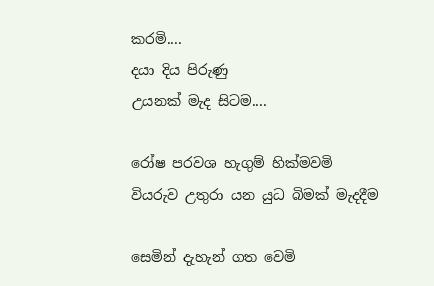කරමි....
දයා දිය පිරුණු
උයනක් මැද සිටම....

රෝෂ පරවශ හැගුම් හික්මවමි
වියරුව උතුරා යන යුධ බිමක් මැදදීම

සෙමින් දැහැන් ගත වෙමි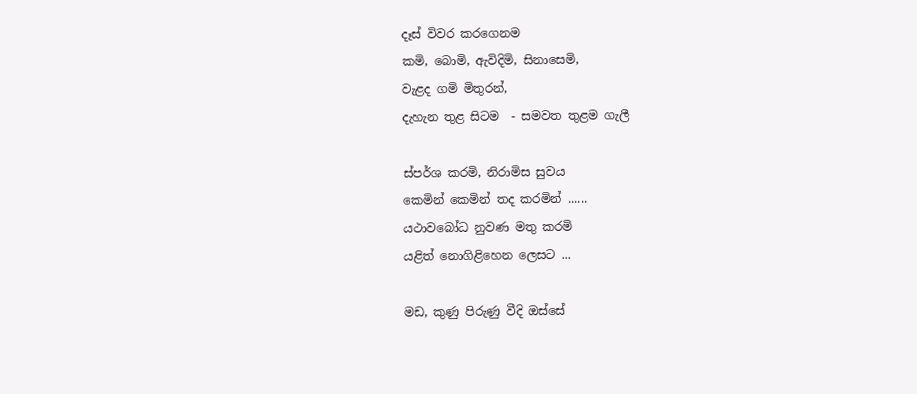දෑස් විවර කරගෙනම
කමි, බොමි, ඇවිදිමි, සිනාසෙමි,
වැළද ගමි මිතුරන්,
දැහැන තුළ සිටම  - සමවත තුළම ගැලී

ස්පර්ශ කරමි, නිරාමිස සුවය
කෙමින් කෙමින් තද කරමින් ......
යථාවබෝධ නුවණ මතු කරමි
යළිත් නොගිළිහෙන ලෙසට ...

මඩ, කුණු පිරුණු වීදි ඔස්සේ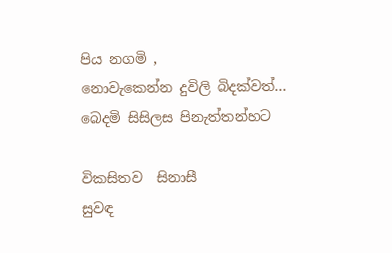පිය නගමි ,
නොවැකෙන්න දුවිලි බිදක්වත්...
බෙදමි සිසිලස පිනැත්තන්හට

විකසිතව  සිනාසී
සුවඳ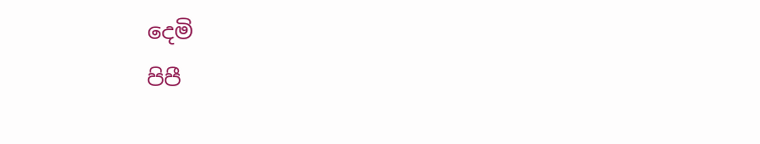දෙමි
පිපී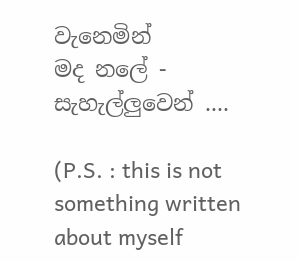වැනෙමින්
මද නලේ - සැහැල්ලුවෙන් ....

(P.S. : this is not something written about myself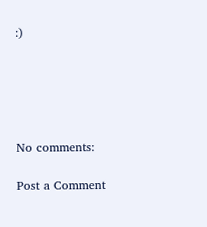:)





No comments:

Post a Comment